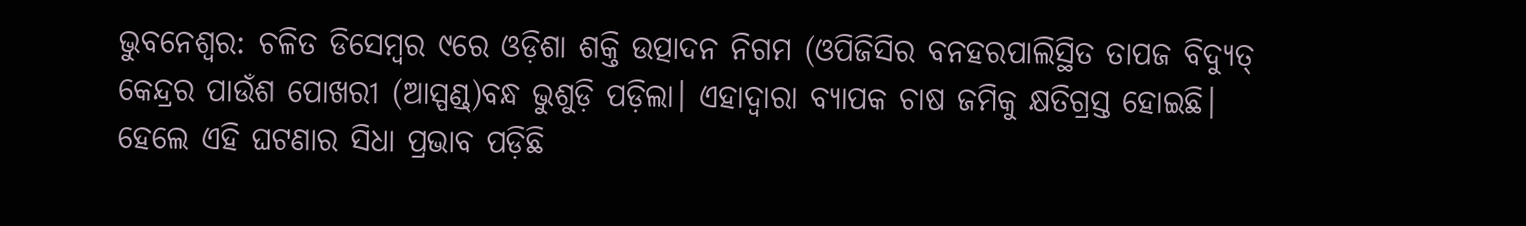ଭୁବନେଶ୍ବର: ଚଳିତ ଡିସେମ୍ବର ୯ରେ ଓଡ଼ିଶା ଶକ୍ତି ଉତ୍ପାଦନ ନିଗମ (ଓପିଜିସିର ବନହରପାଲିସ୍ଥିତ ତାପଜ ବିଦ୍ୟୁତ୍ କେନ୍ଦ୍ରର ପାଉଁଶ ପୋଖରୀ (ଆସ୍ପଣ୍ଡ୍)ବନ୍ଧ ଭୁଶୁଡ଼ି ପଡ଼ିଲା। ଏହାଦ୍ବାରା ବ୍ୟାପକ ଚାଷ ଜମିକୁ କ୍ଷତିଗ୍ରସ୍ତ ହୋଇଛି। ହେଲେ ଏହି ଘଟଣାର ସିଧା ପ୍ରଭାବ ପଡ଼ିଛି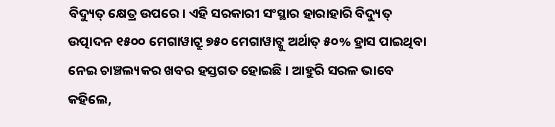ବିଦ୍ୟୁତ୍ କ୍ଷେତ୍ର ଉପରେ। ଏହି ସରକାରୀ ସଂସ୍ଥାର ହାରାହାରି ବିଦ୍ୟୁତ୍ ଉତ୍ପାଦନ ୧୫୦୦ ମେଗାୱାଟ୍ରୁ ୭୫୦ ମେଗାୱାଟ୍କୁ ଅର୍ଥାତ୍ ୫୦% ହ୍ରାସ ପାଇଥିବା ନେଇ ଚାଞ୍ଚଲ୍ୟକର ଖବର ହସ୍ତଗତ ହୋଇଛି। ଆହୁରି ସରଳ ଭାବେ କହିଲେ,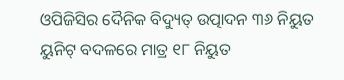ଓପିଜିସିର ଦୈନିକ ବିଦ୍ୟୁତ୍ ଉତ୍ପାଦନ ୩୬ ନିୟୁତ ୟୁନିଟ୍ ବଦଳରେ ମାତ୍ର ୧୮ ନିୟୁତ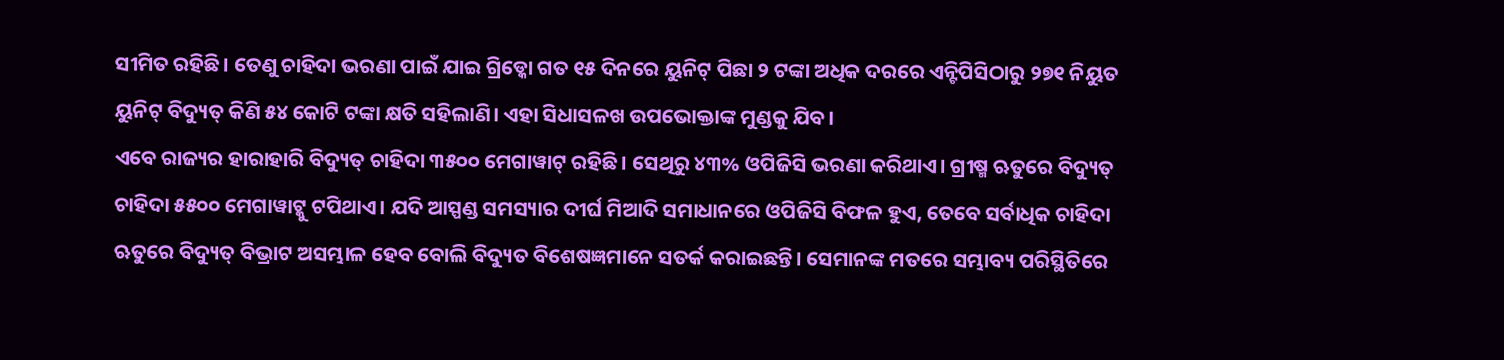ସୀମିତ ରହିଛି। ତେଣୁ ଚାହିଦା ଭରଣା ପାଇଁ ଯାଇ ଗ୍ରିଡ୍କୋ ଗତ ୧୫ ଦିନରେ ୟୁନିଟ୍ ପିଛା ୨ ଟଙ୍କା ଅଧିକ ଦରରେ ଏନ୍ଟିପିସିଠାରୁ ୨୭୧ ନିୟୁତ ୟୁନିଟ୍ ବିଦ୍ୟୁତ୍ କିଣି ୫୪ କୋଟି ଟଙ୍କା କ୍ଷତି ସହିଲାଣି। ଏହା ସିଧାସଳଖ ଉପଭୋକ୍ତାଙ୍କ ମୁଣ୍ଡକୁ ଯିବ।
ଏବେ ରାଜ୍ୟର ହାରାହାରି ବିଦ୍ୟୁତ୍ ଚାହିଦା ୩୫୦୦ ମେଗାୱାଟ୍ ରହିଛି। ସେଥିରୁ ୪୩% ଓପିଜିସି ଭରଣା କରିଥାଏ। ଗ୍ରୀଷ୍ମ ଋତୁରେ ବିଦ୍ୟୁତ୍ ଚାହିଦା ୫୫୦୦ ମେଗାୱାଟ୍କୁ ଟପିଥାଏ। ଯଦି ଆସ୍ପଣ୍ଡ ସମସ୍ୟାର ଦୀର୍ଘ ମିଆଦି ସମାଧାନରେ ଓପିଜିସି ବିଫଳ ହୁଏ, ତେବେ ସର୍ବାଧିକ ଚାହିଦା ଋତୁରେ ବିଦ୍ୟୁତ୍ ବିଭ୍ରାଟ ଅସମ୍ଭାଳ ହେବ ବୋଲି ବିଦ୍ୟୁତ ବିଶେଷଜ୍ଞମାନେ ସତର୍କ କରାଇଛନ୍ତି। ସେମାନଙ୍କ ମତରେ ସମ୍ଭାବ୍ୟ ପରିସ୍ଥିତିରେ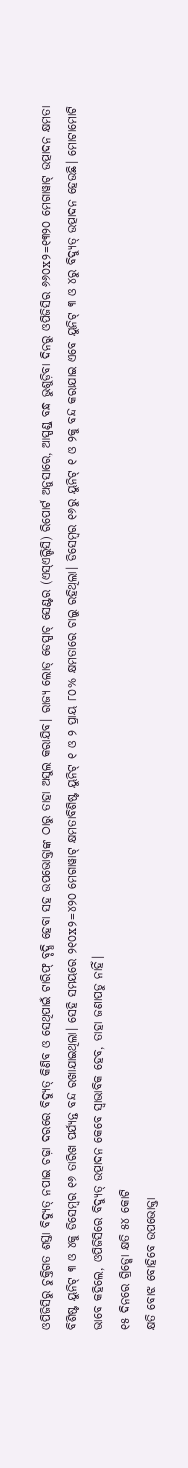ଓପିଜିସିରୁ ଚୁକ୍ତିଗତ ଶସ୍ତା ବିଦ୍ୟୁତ୍ ନପାଇ ଚଢ଼ା ଦରରେ ବିଦ୍ୟୁତ୍ କିଣିବ ଓ ସେଥିପାଇଁ ଟାରିଫ୍ ବୃଦ୍ଧି ହେବା ସହ ଉପଭୋକ୍ତାଙ୍କ ଠାରୁ ତାହା ଅସୁଲ କରାଯିବ। ରାଜ୍ୟ ଲୋଡ୍ ଡେସ୍ପାଚ୍ ସେଣ୍ଟର (ଏସ୍ଏଲ୍ଡିସି) ରିପୋର୍ଟ ଅନୁସାରେ, ଆସ୍ପଣ୍ଡ୍ ବନ୍ଧ ଭୁଶୁଡ଼ିବା ଦିନରୁ ଓପିଜିସିର ୬୬୦x୨=୧୩୨୦ ମେଗାୱାଟ୍ ଉତ୍ପାଦନ କ୍ଷମତା ବିଶିଷ୍ଟ ୟୁନିଟ୍ ୩ ଓ ୪କୁ ଡିସେମ୍ବର ୧୬ ତାରିଖ ପର୍ଯ୍ୟନ୍ତ ବନ୍ଦ ରଖାଯାଇଥିଲା। ସେହି ସମୟରେ ୨୧୦x୨=୪୨୦ ମେଗାୱାଟ୍ କ୍ଷମତାବିଶିଷ୍ଟ ୟୁନିଟ୍ ୧ ଓ ୨ ପ୍ରାୟ ୮୦% କ୍ଷମତାରେ ଚାଲୁ ରହିଥିଲା। ଡିସେମ୍ବର ୧୬ରୁ ୟୁନିଟ୍ ୧ ଓ ୨କୁ ବନ୍ଦ କରାଯାଇ ଏବେ ୟୁନିଟ୍ ୩ ଓ ୪ରୁ ବିଦ୍ୟୁତ୍ ଉତ୍ପାଦନ ହେଉଛି। ମୋଟାମୋଟି ଭାବେ କହିଲେ, ଓପିଜିସିରେ ବିଦ୍ୟୁତ୍ ଉତ୍ପାଦନ କେବେ ସ୍ବାଭାବିକ ହେବ, ତାହା ଜଣାପଡୁ ନାହିଁ।
୧୫ ଦିନରେ ଗ୍ରିଡ୍କୋ କ୍ଷତି ୫୪ କୋଟି
କ୍ଷତି ବୋଝ ବୋହିବେ ଉପଭୋକ୍ତା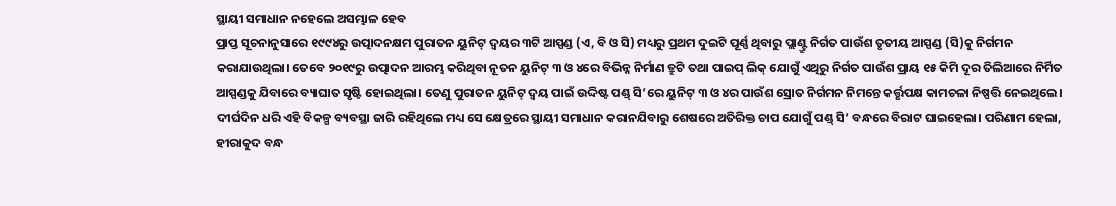ସ୍ଥାୟୀ ସମାଧାନ ନହେଲେ ଅସମ୍ଭାଳ ହେବ
ପ୍ରାପ୍ତ ସୂଚନାନୁସାରେ ୧୯୯୪ରୁ ଉତ୍ପାଦନକ୍ଷମ ପୁରାତନ ୟୁନିଟ୍ ଦ୍ବୟର ୩ଟି ଆସ୍ପଣ୍ଡ (ଏ, ବି ଓ ସି) ମଧ୍ୟରୁ ପ୍ରଥମ ଦୁଇଟି ପୂର୍ଣ୍ଣ ଥିବାରୁ ପ୍ଲାଣ୍ଟ୍ରୁ ନିର୍ଗତ ପାଉଁଶ ତୃତୀୟ ଆସ୍ପଣ୍ଡ (ସି)କୁ ନିର୍ଗମନ କରାଯାଉଥିଲା। ତେବେ ୨୦୧୯ରୁ ଉତ୍ପାଦନ ଆରମ୍ଭ କରିଥିବା ନୂତନ ୟୁନିଟ୍ ୩ ଓ ୪ରେ ବିଭିନ୍ନ ନିର୍ମାଣ ତ୍ରୁଟି ତଥା ପାଇପ୍ ଲିକ୍ ଯୋଗୁଁ ଏଥିରୁ ନିର୍ଗତ ପାଉଁଶ ପ୍ରାୟ ୧୫ କିମି ଦୂର ତିଲିଆରେ ନିର୍ମିତ ଆସ୍ପଣ୍ଡକୁ ଯିବାରେ ବ୍ୟାଘାତ ସୃଷ୍ଟି ହୋଇଥିଲା। ତେଣୁ ପୁରାତନ ୟୁନିଟ୍ ଦ୍ବୟ ପାଇଁ ଉଦ୍ଦିଷ୍ଟ ପଣ୍ଡ୍ ସି’ରେ ୟୁନିଟ୍ ୩ ଓ ୪ର ପାଉଁଶ ସ୍ରୋତ ନିର୍ଗମନ ନିମନ୍ତେ କର୍ତ୍ତୃପକ୍ଷ କାମଚଳା ନିଷ୍ପତ୍ତି ନେଇଥିଲେ। ଦୀର୍ଘଦିନ ଧରି ଏହି ବିକଳ୍ପ ବ୍ୟବସ୍ଥା ଜାରି ରହିଥିଲେ ମଧ୍ୟ ସେ କ୍ଷେତ୍ରରେ ସ୍ଥାୟୀ ସମାଧାନ କରାନଯିବାରୁ ଶେଷରେ ଅତିରିକ୍ତ ଚାପ ଯୋଗୁଁ ପଣ୍ଡ୍ ସି’ ବନ୍ଧରେ ବିରାଟ ଘାଇହେଲା। ପରିଣାମ ହେଲା, ହୀରାକୁଦ ବନ୍ଧ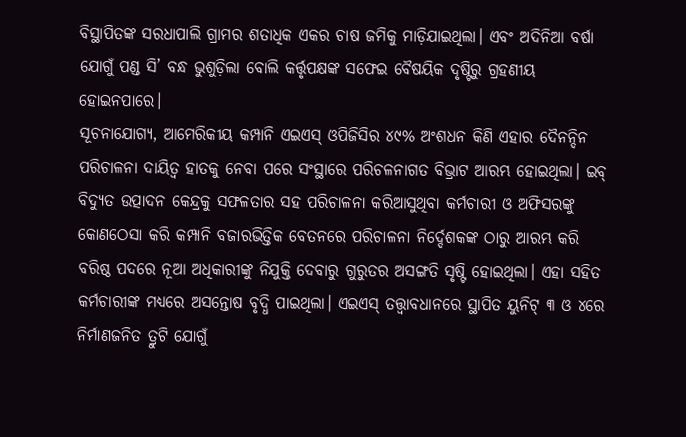ବିସ୍ଥାପିତଙ୍କ ସରଧାପାଲି ଗ୍ରାମର ଶତାଧିକ ଏକର ଚାଷ ଜମିକୁ ମାଡ଼ିଯାଇଥିଲା। ଏବଂ ଅଦିନିଆ ବର୍ଷା ଯୋଗୁଁ ପଣ୍ଡ ସି’ ବନ୍ଧ ଭୁଶୁଡ଼ିଲା ବୋଲି କର୍ତ୍ତୃପକ୍ଷଙ୍କ ସଫେଇ ବୈଷୟିକ ଦୃଷ୍ଟିରୁ ଗ୍ରହଣୀୟ ହୋଇନପାରେ।
ସୂଚନାଯୋଗ୍ୟ, ଆମେରିକୀୟ କମ୍ପାନି ଏଇଏସ୍ ଓପିଜିସିର ୪୯% ଅଂଶଧନ କିଣି ଏହାର ଦୈନନ୍ଦିନ ପରିଚାଳନା ଦାୟିତ୍ବ ହାତକୁ ନେବା ପରେ ସଂସ୍ଥାରେ ପରିଚଳନାଗତ ବିଭ୍ରାଟ ଆରମ୍ଭ ହୋଇଥିଲା। ଇବ୍ ବିଦ୍ୟୁତ ଉତ୍ପାଦନ କେନ୍ଦ୍ରକୁ ସଫଳତାର ସହ ପରିଚାଳନା କରିଆସୁଥିବା କର୍ମଚାରୀ ଓ ଅଫିସରଙ୍କୁ କୋଣଠେସା କରି କମ୍ପାନି ବଜାରଭିତ୍ତିକ ବେତନରେ ପରିଚାଳନା ନିର୍ଦ୍ଦେଶକଙ୍କ ଠାରୁ ଆରମ୍ଭ କରି ବରିଷ୍ଠ ପଦରେ ନୂଆ ଅଧିକାରୀଙ୍କୁ ନିଯୁକ୍ତି ଦେବାରୁ ଗୁରୁତର ଅସଙ୍ଗତି ସୃଷ୍ଟି ହୋଇଥିଲା। ଏହା ସହିତ କର୍ମଚାରୀଙ୍କ ମଧ୍ୟରେ ଅସନ୍ତୋଷ ବୃଦ୍ଧି ପାଇଥିଲା। ଏଇଏସ୍ ତତ୍ତ୍ବାବଧାନରେ ସ୍ଥାପିତ ୟୁନିଟ୍ ୩ ଓ ୪ରେ ନିର୍ମାଣଜନିତ ତ୍ରୁଟି ଯୋଗୁଁ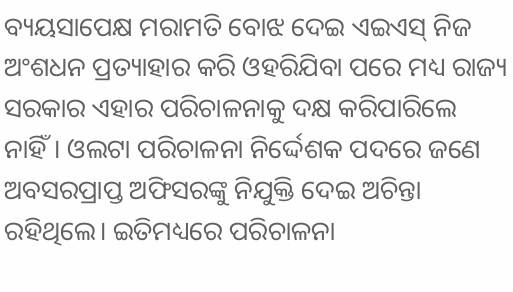ବ୍ୟୟସାପେକ୍ଷ ମରାମତି ବୋଝ ଦେଇ ଏଇଏସ୍ ନିଜ ଅଂଶଧନ ପ୍ରତ୍ୟାହାର କରି ଓହରିଯିବା ପରେ ମଧ୍ୟ ରାଜ୍ୟ ସରକାର ଏହାର ପରିଚାଳନାକୁ ଦକ୍ଷ କରିପାରିଲେ ନାହିଁ। ଓଲଟା ପରିଚାଳନା ନିର୍ଦ୍ଦେଶକ ପଦରେ ଜଣେ ଅବସରପ୍ରାପ୍ତ ଅଫିସରଙ୍କୁ ନିଯୁକ୍ତି ଦେଇ ଅଚିନ୍ତା ରହିଥିଲେ। ଇତିମଧ୍ୟରେ ପରିଚାଳନା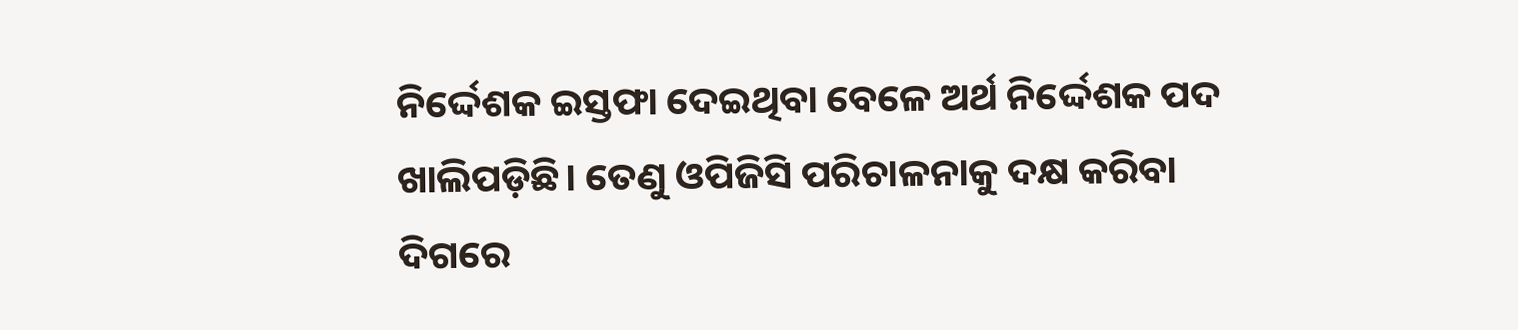ନିର୍ଦ୍ଦେଶକ ଇସ୍ତଫା ଦେଇଥିବା ବେଳେ ଅର୍ଥ ନିର୍ଦ୍ଦେଶକ ପଦ ଖାଲିପଡ଼ିଛି। ତେଣୁ ଓପିଜିସି ପରିଚାଳନାକୁ ଦକ୍ଷ କରିବା ଦିଗରେ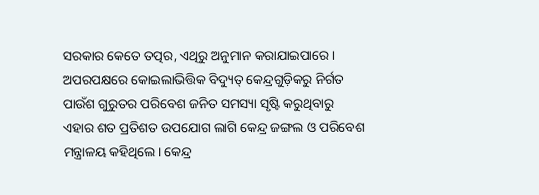ସରକାର କେତେ ତତ୍ପର, ଏଥିରୁ ଅନୁମାନ କରାଯାଇପାରେ।
ଅପରପକ୍ଷରେ କୋଇଲାଭିତ୍ତିକ ବିଦ୍ୟୁତ୍ କେନ୍ଦ୍ରଗୁଡ଼ିକରୁ ନିର୍ଗତ ପାଉଁଶ ଗୁରୁତର ପରିବେଶ ଜନିତ ସମସ୍ୟା ସୃଷ୍ଟି କରୁଥିବାରୁ ଏହାର ଶତ ପ୍ରତିଶତ ଉପଯୋଗ ଲାଗି କେନ୍ଦ୍ର ଜଙ୍ଗଲ ଓ ପରିବେଶ ମନ୍ତ୍ରାଳୟ କହିଥିଲେ। କେନ୍ଦ୍ର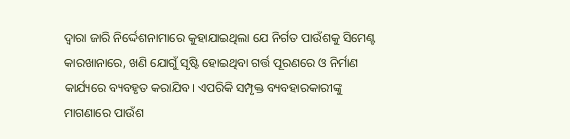ଦ୍ବାରା ଜାରି ନିର୍ଦ୍ଦେଶନାମାରେ କୁହାଯାଇଥିଲା ଯେ ନିର୍ଗତ ପାଉଁଶକୁ ସିମେଣ୍ଟ କାରଖାନାରେ, ଖଣି ଯୋଗୁଁ ସୃଷ୍ଟି ହୋଇଥିବା ଗର୍ତ୍ତ ପୂରଣରେ ଓ ନିର୍ମାଣ କାର୍ଯ୍ୟରେ ବ୍ୟବହୃତ କରାଯିବ। ଏପରିକି ସମ୍ପୃକ୍ତ ବ୍ୟବହାରକାରୀଙ୍କୁ ମାଗଣାରେ ପାଉଁଶ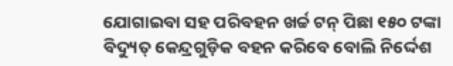ଯୋଗାଇବା ସହ ପରିବହନ ଖର୍ଚ୍ଚ ଟନ୍ ପିଛା ୧୫୦ ଟଙ୍କା ବିଦ୍ୟୁତ୍ କେନ୍ଦ୍ରଗୁଡ଼ିକ ବହନ କରିବେ ବୋଲି ନିର୍ଦ୍ଦେଶ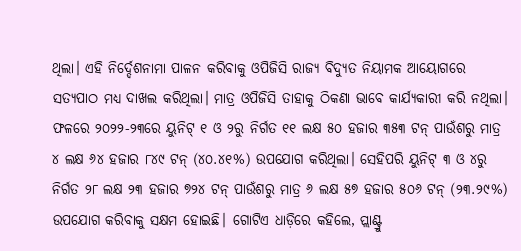ଥିଲା। ଏହି ନିର୍ଦ୍ଦେଶନାମା ପାଳନ କରିବାକୁ ଓପିଜିସି ରାଜ୍ୟ ବିଦ୍ୟୁତ ନିୟାମକ ଆୟୋଗରେ ସତ୍ୟପାଠ ମଧ୍ୟ ଦାଖଲ କରିଥିଲା। ମାତ୍ର ଓପିଜିସି ତାହାକୁ ଠିକଣା ଭାବେ କାର୍ଯ୍ୟକାରୀ କରି ନଥିଲା। ଫଳରେ ୨୦୨୨-୨୩ରେ ୟୁନିଟ୍ ୧ ଓ ୨ରୁ ନିର୍ଗତ ୧୧ ଲକ୍ଷ ୫୦ ହଜାର ୩୫୩ ଟନ୍ ପାଉଁଶରୁ ମାତ୍ର ୪ ଲକ୍ଷ ୬୪ ହଜାର ୮୪୯ ଟନ୍ (୪୦.୪୧%) ଉପଯୋଗ କରିଥିଲା। ସେହିପରି ୟୁନିଟ୍ ୩ ଓ ୪ରୁ ନିର୍ଗତ ୨୮ ଲକ୍ଷ ୨୩ ହଜାର ୭୨୪ ଟନ୍ ପାଉଁଶରୁ ମାତ୍ର ୬ ଲକ୍ଷ ୫୭ ହଜାର ୫୦୬ ଟନ୍ (୨୩.୨୯%) ଉପଯୋଗ କରିବାକୁ ସକ୍ଷମ ହୋଇଛି। ଗୋଟିଏ ଧାଡ଼ିରେ କହିଲେ, ପ୍ଲାଣ୍ଟ୍ରୁ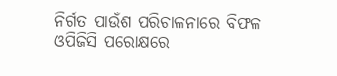ନିର୍ଗତ ପାଉଁଶ ପରିଚାଳନାରେ ବିଫଳ ଓପିଜିସି ପରୋକ୍ଷରେ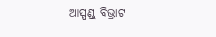ଆସ୍ପଣ୍ଡ୍ ବିଭ୍ରାଟ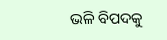ଭଳି ବିପଦକୁ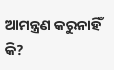ଆମନ୍ତ୍ରଣ କରୁନାହିଁ କି?